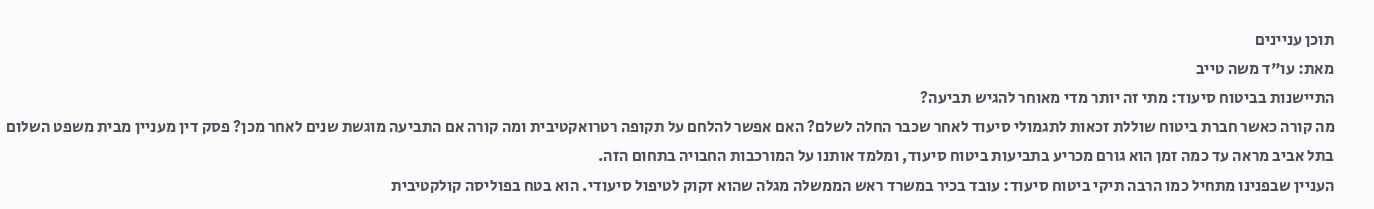תוכן עניינים
מאת: עו"ד משה טייב
התיישנות בביטוח סיעוד: מתי זה יותר מדי מאוחר להגיש תביעה?
מה קורה כאשר חברת ביטוח שוללת זכאות לתגמולי סיעוד לאחר שכבר החלה לשלם? האם אפשר להלחם על תקופה רטרואקטיבית ומה קורה אם התביעה מוגשת שנים לאחר מכן? פסק דין מעניין מבית משפט השלום בתל אביב מראה עד כמה זמן הוא גורם מכריע בתביעות ביטוח סיעוד, ומלמד אותנו על המורכבות החבויה בתחום הזה.
העניין שבפנינו מתחיל כמו הרבה תיקי ביטוח סיעוד: עובד בכיר במשרד ראש הממשלה מגלה שהוא זקוק לטיפול סיעודי. הוא בטח בפוליסה קולקטיבית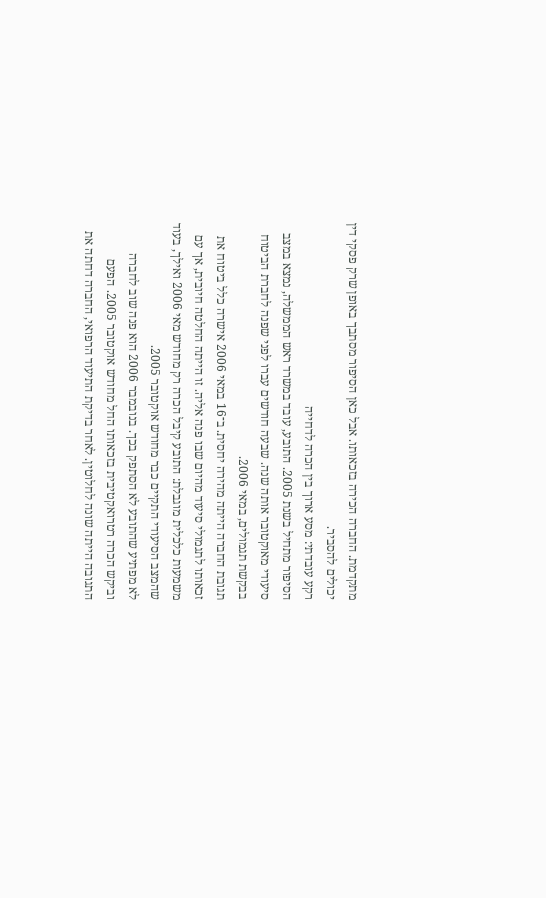מתקדמת. החברה הכירה בזכאותו. אבל כאן הסיפור מסתבך באופן שרק פסקי דין יכולים להסביר.
רקע עובדתי: מסע ארוך בין הכרה לדחייה
הסיפור מתחיל בשנת 2005. התובע, עובד במשרד ראש הממשלה, נמצא במצב סיעודי מאוקטובר אותה שנה. שבעה חודשים עברו לפני שפנה לחברת הביטוח בבקשת תגמולים, במאי 2006.
תגובת החברה הייתה מהירה יחסית. ב־16 במאי 2006 אישרה כלל ביטוח את זכאותו לתגמולי סיעוד מהיום שבו פנה אליה. זו הייתה החלטה חיובית, אך עם משמעות כלכלית מוגבלת: התובע קיבל הכרה רק מחודש מאי 2006 ואילך, בעוד שהמצב הסיעודי התקיים כבר מחודש אוקטובר 2005.
לא מפתיע שהתובע לא הסתפק בכך. בנובמבר 2006 הוא פנה שוב לחברה וביקש הכרה רטרואקטיבית בזכאותו החל מחודש אוקטובר 2005. הפעם התגובה הייתה שונה לחלוטין. לאחר בדיקת התיעוד הרפואי, החברה דחתה את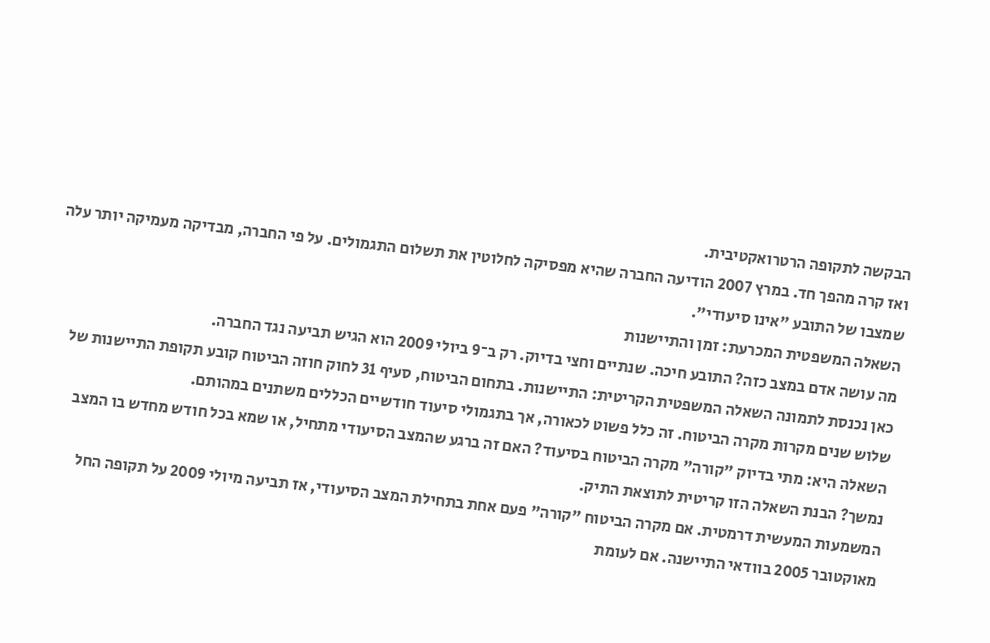הבקשה לתקופה הרטרואקטיבית.
ואז קרה מהפך חד. במרץ 2007 הודיעה החברה שהיא מפסיקה לחלוטין את תשלום התגמולים. על פי החברה, מבדיקה מעמיקה יותר עלה שמצבו של התובע "אינו סיעודי".
השאלה המשפטית המכרעת: זמן והתיישנות
מה עושה אדם במצב כזה? התובע חיכה. שנתיים וחצי בדיוק. רק ב־9 ביולי 2009 הוא הגיש תביעה נגד החברה.
כאן נכנסת לתמונה השאלה המשפטית הקריטית: התיישנות. בתחום הביטוח, סעיף 31 לחוק חוזה הביטוח קובע תקופת התיישנות של שלוש שנים מקרות מקרה הביטוח. זה כלל פשוט לכאורה, אך בתגמולי סיעוד חודשיים הכללים משתנים במהותם.
השאלה היא: מתי בדיוק "קורה" מקרה הביטוח בסיעוד? האם זה ברגע שהמצב הסיעודי מתחיל, או שמא בכל חודש מחדש בו המצב נמשך? הבנת השאלה הזו קריטית לתוצאת התיק.
המשמעות המעשית דרמטית. אם מקרה הביטוח "קורה" פעם אחת בתחילת המצב הסיעודי, אז תביעה מיולי 2009 על תקופה החל מאוקטובר 2005 בוודאי התיישנה. אם לעומת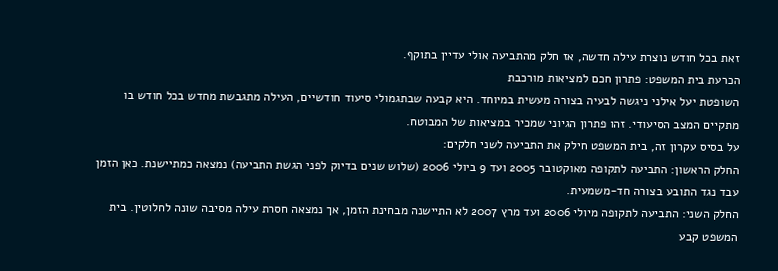זאת בכל חודש נוצרת עילה חדשה, אז חלק מהתביעה אולי עדיין בתוקף.
הכרעת בית המשפט: פתרון חכם למציאות מורכבת
השופטת יעל אילני ניגשה לבעיה בצורה מעשית במיוחד. היא קבעה שבתגמולי סיעוד חודשיים, העילה מתגבשת מחדש בכל חודש בו מתקיים המצב הסיעודי. זהו פתרון הגיוני שמכיר במציאות של המבוטח.
על בסיס עקרון זה, בית המשפט חילק את התביעה לשני חלקים:
החלק הראשון: התביעה לתקופה מאוקטובר 2005 ועד 9 ביולי 2006 (שלוש שנים בדיוק לפני הגשת התביעה) נמצאה כמתיישנת. כאן הזמן עבד נגד התובע בצורה חד-משמעית.
החלק השני: התביעה לתקופה מיולי 2006 ועד מרץ 2007 לא התיישנה מבחינת הזמן, אך נמצאה חסרת עילה מסיבה שונה לחלוטין. בית המשפט קבע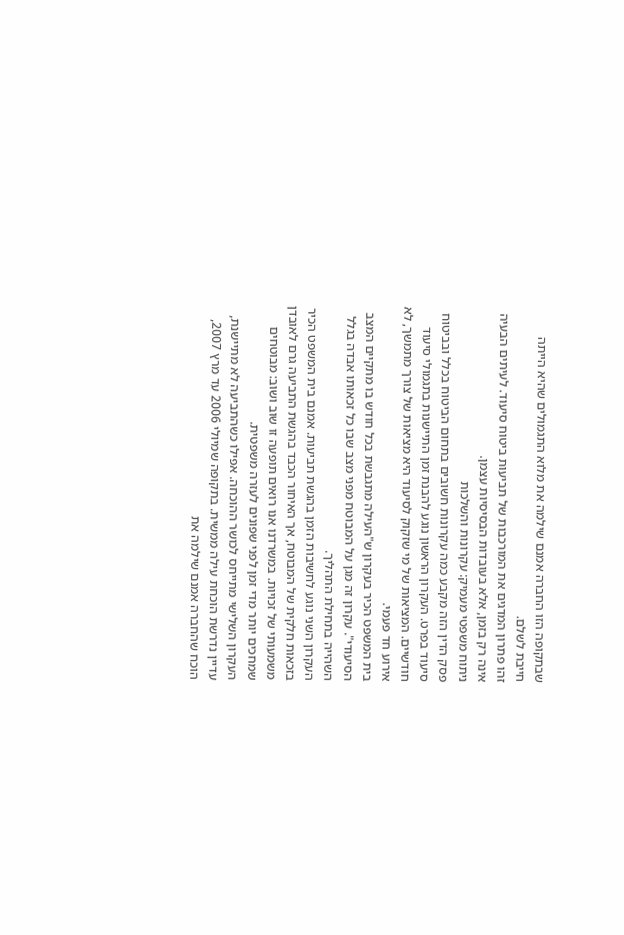שבתקופה הזו החברה אמנם שילמה את מלוא התגמולים שהיא הייתה חייבת לשלם.
זהו פתרון המדגים את המורכבות של תביעות ביטוח סיעוד. לעיתים הבעיה אינה רק בזמן, אלא בעובדות הבסיסיות עצמן.
ניתוח משפטי מעמיק: עקרונות והשלכות
פסק הדין הזה מקבע כמה עקרונות חשובים בתחום הביטוח בכלל ובביטוח סיעוד בפרט. העקרון הראשון נוגע להבנת זמן התיישנות בתגמולי סיעוד חודשיים. המציאות של מי שזקוק לסיעוד היא מציאות של צורך מתמשך, לא אירוע חד פעמי.
בית המשפט הכיר בעקרון ש"העילה מתגבשת בכל חודש בו מתקיים המצב הסיעודי". עקרון זה מגן על המבוטח מפני מצב שבו כל זכאותו אבדה בגלל השהייה בתחילת התהליך.
העקרון השני נוגע לחשיבות הזמן בהגשת תביעות. אמנם בית המשפט הכיר בזכאות חלקית של המבוטח, אך האיחור הכבד בהגשת התביעה גרם לאובדן משמעותי של זכויות. במשרדנו אנו רואים תופעה זו שוב ושוב: מבוטחים שמחכים יותר מדי זמן לפני שפונים לעזרה משפטית.
העקרון השלישי מתייחס לכושר ההוכחה. אפילו כשהתביעה לא מתיישנת, עדיין נדרשת הוכחת עילה ממשית. בתקופה שמיולי 2006 עד מרץ 2007, הוכח שהחברה אמנם שילמה את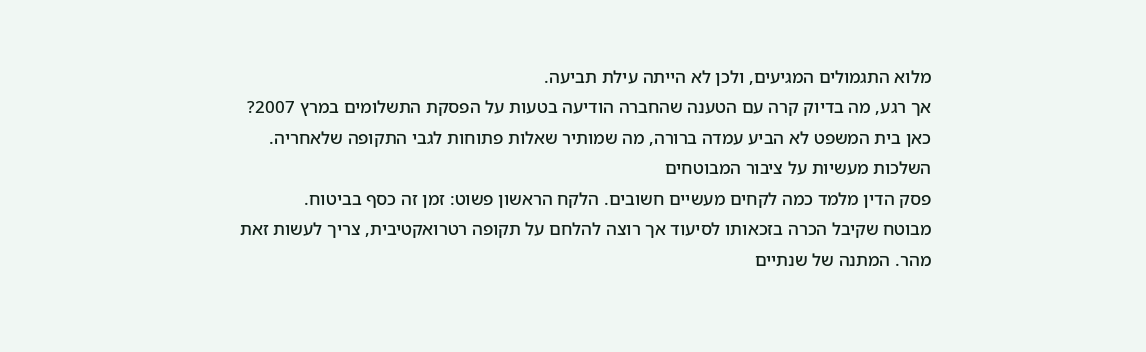מלוא התגמולים המגיעים, ולכן לא הייתה עילת תביעה.
אך רגע, מה בדיוק קרה עם הטענה שהחברה הודיעה בטעות על הפסקת התשלומים במרץ 2007? כאן בית המשפט לא הביע עמדה ברורה, מה שמותיר שאלות פתוחות לגבי התקופה שלאחריה.
השלכות מעשיות על ציבור המבוטחים
פסק הדין מלמד כמה לקחים מעשיים חשובים. הלקח הראשון פשוט: זמן זה כסף בביטוח.
מבוטח שקיבל הכרה בזכאותו לסיעוד אך רוצה להלחם על תקופה רטרואקטיבית, צריך לעשות זאת מהר. המתנה של שנתיים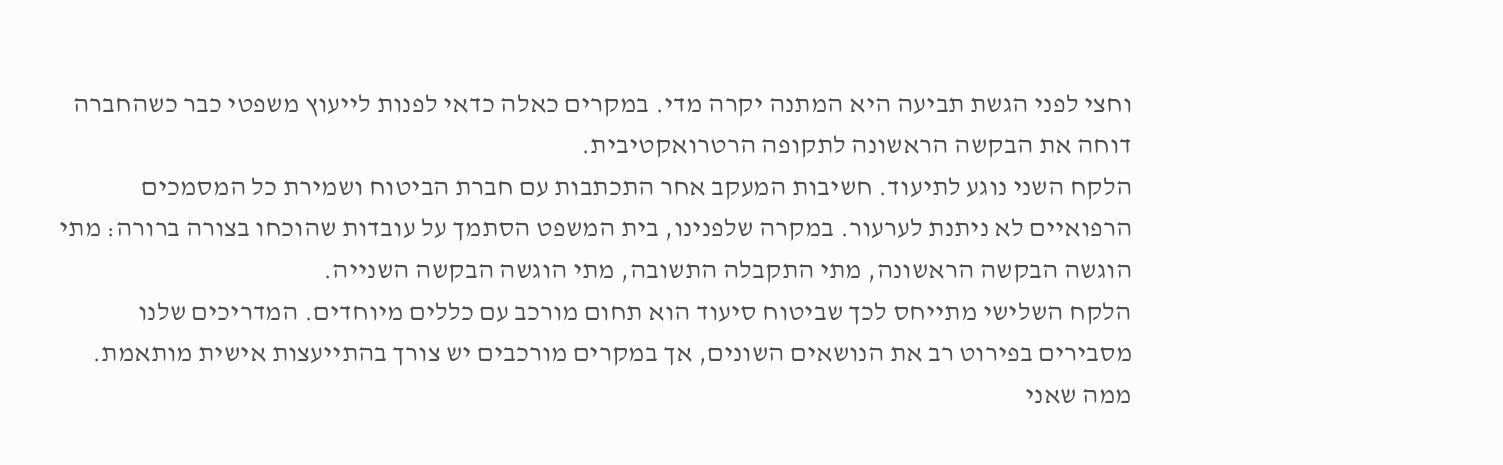וחצי לפני הגשת תביעה היא המתנה יקרה מדי. במקרים כאלה כדאי לפנות לייעוץ משפטי כבר כשהחברה דוחה את הבקשה הראשונה לתקופה הרטרואקטיבית.
הלקח השני נוגע לתיעוד. חשיבות המעקב אחר התכתבות עם חברת הביטוח ושמירת כל המסמכים הרפואיים לא ניתנת לערעור. במקרה שלפנינו, בית המשפט הסתמך על עובדות שהוכחו בצורה ברורה: מתי הוגשה הבקשה הראשונה, מתי התקבלה התשובה, מתי הוגשה הבקשה השנייה.
הלקח השלישי מתייחס לכך שביטוח סיעוד הוא תחום מורכב עם כללים מיוחדים. המדריכים שלנו מסבירים בפירוט רב את הנושאים השונים, אך במקרים מורכבים יש צורך בהתייעצות אישית מותאמת.
ממה שאני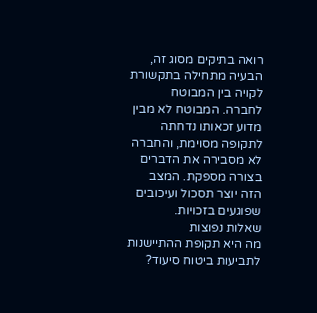רואה בתיקים מסוג זה, הבעיה מתחילה בתקשורת לקויה בין המבוטח לחברה. המבוטח לא מבין מדוע זכאותו נדחתה לתקופה מסוימת, והחברה לא מסבירה את הדברים בצורה מספקת. המצב הזה יוצר תסכול ועיכובים שפוגעים בזכויות.
שאלות נפוצות
מה היא תקופת ההתיישנות לתביעות ביטוח סיעוד?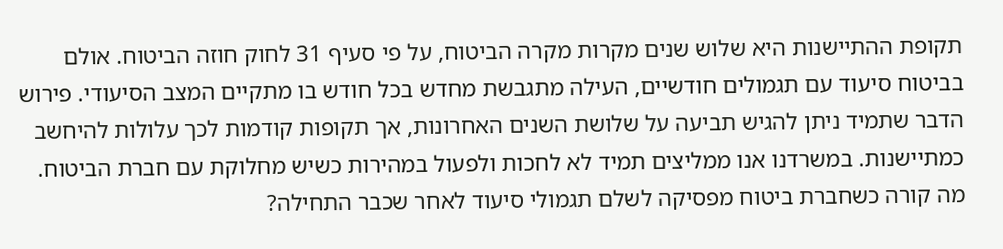תקופת ההתיישנות היא שלוש שנים מקרות מקרה הביטוח, על פי סעיף 31 לחוק חוזה הביטוח. אולם בביטוח סיעוד עם תגמולים חודשיים, העילה מתגבשת מחדש בכל חודש בו מתקיים המצב הסיעודי. פירוש הדבר שתמיד ניתן להגיש תביעה על שלושת השנים האחרונות, אך תקופות קודמות לכך עלולות להיחשב כמתיישנות. במשרדנו אנו ממליצים תמיד לא לחכות ולפעול במהירות כשיש מחלוקת עם חברת הביטוח.
מה קורה כשחברת ביטוח מפסיקה לשלם תגמולי סיעוד לאחר שכבר התחילה?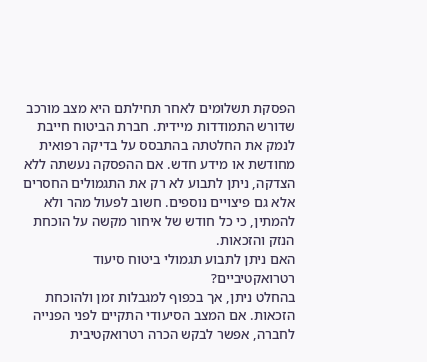הפסקת תשלומים לאחר תחילתם היא מצב מורכב שדורש התמודדות מיידית. חברת הביטוח חייבת לנמק את החלטתה בהתבסס על בדיקה רפואית מחודשת או מידע חדש. אם ההפסקה נעשתה ללא הצדקה, ניתן לתבוע לא רק את התגמולים החסרים אלא גם פיצויים נוספים. חשוב לפעול מהר ולא להמתין, כי כל חודש של איחור מקשה על הוכחת הנזק והזכאות.
האם ניתן לתבוע תגמולי ביטוח סיעוד רטרואקטיביים?
בהחלט ניתן, אך בכפוף למגבלות זמן ולהוכחת הזכאות. אם המצב הסיעודי התקיים לפני הפנייה לחברה, אפשר לבקש הכרה רטרואקטיבית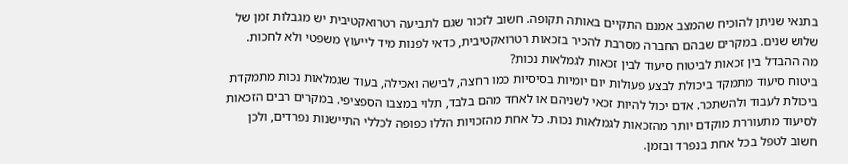בתנאי שניתן להוכיח שהמצב אמנם התקיים באותה תקופה. חשוב לזכור שגם לתביעה רטרואקטיבית יש מגבלות זמן של שלוש שנים. במקרים שבהם החברה מסרבת להכיר בזכאות רטרואקטיבית, כדאי לפנות מיד לייעוץ משפטי ולא לחכות.
מה ההבדל בין זכאות לביטוח סיעוד לבין זכאות לגמלאות נכות?
ביטוח סיעוד מתמקד ביכולת לבצע פעולות יום יומיות בסיסיות כמו רחצה, לבישה ואכילה, בעוד שגמלאות נכות מתמקדת ביכולת לעבוד ולהשתכר. אדם יכול להיות זכאי לשניהם או לאחד מהם בלבד, תלוי במצבו הספציפי. במקרים רבים הזכאות לסיעוד מתעוררת מוקדם יותר מהזכאות לגמלאות נכות. כל אחת מהזכויות הללו כפופה לכללי התיישנות נפרדים, ולכן חשוב לטפל בכל אחת בנפרד ובזמן.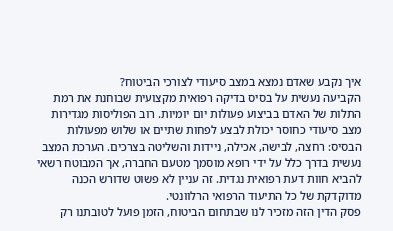איך נקבע שאדם נמצא במצב סיעודי לצורכי הביטוח?
הקביעה נעשית על בסיס בדיקה רפואית מקצועית שבוחנת את רמת התלות של האדם בביצוע פעולות יום יומיות. רוב הפוליסות מגדירות מצב סיעודי כחוסר יכולת לבצע לפחות שתיים או שלוש מפעולות הבסיס: רחצה, לבישה, אכילה, ניידות והשליטה בצרכים. הערכת המצב נעשית בדרך כלל על ידי רופא מוסמך מטעם החברה, אך המבוטח רשאי להביא חוות דעת רפואית נגדית. זה עניין לא פשוט שדורש הכנה מדוקדקת של כל התיעוד הרפואי הרלוונטי.
פסק הדין הזה מזכיר לנו שבתחום הביטוח, הזמן פועל לטובתנו רק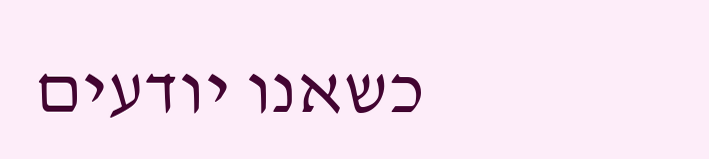כשאנו יודעים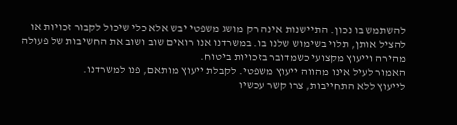להשתמש בו נכון. התיישנות אינה רק מושג משפטי יבש אלא כלי שיכול לקבור זכויות או להציל אותן, תלוי בשימוש שלנו בו. במשרדנו אנו רואים שוב ושוב את החשיבות של פעולה מהירה וייעוץ מקצועי כשמדובר בזכויות ביטוח.
האמור לעיל אינו מהווה ייעוץ משפטי. לקבלת ייעוץ מותאם, פנו למשרדנו.
לייעוץ ללא התחייבות, צרו קשר עכשיו